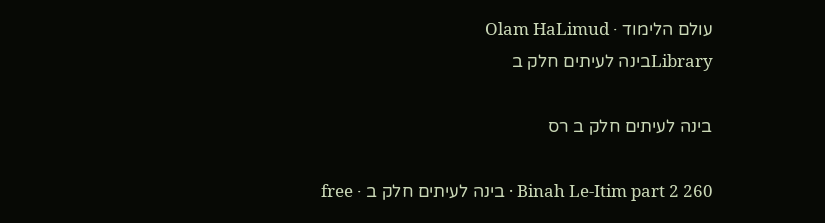עולם הלימוד · Olam HaLimud
Libraryבינה לעיתים חלק ב

בינה לעיתים חלק ב רס

Binah Le-Itim part 2 260 · בינה לעיתים חלק ב · free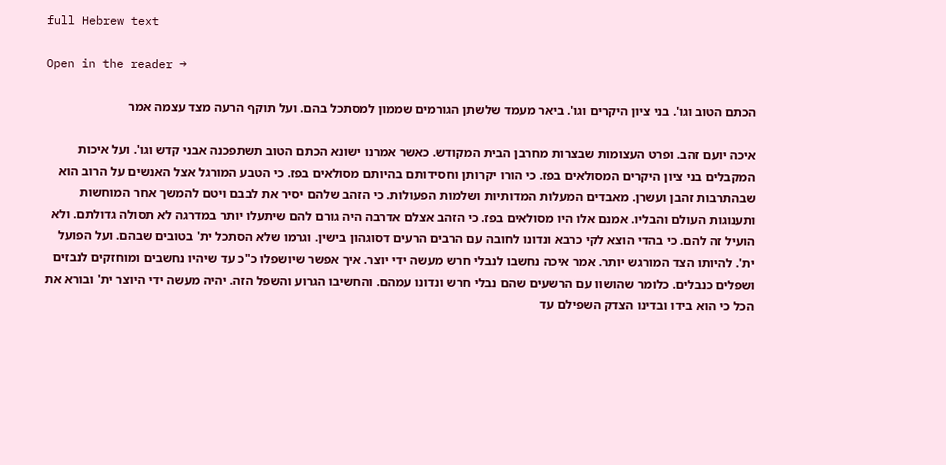full Hebrew text

Open in the reader →

הכתם הטוב וגו'. בני ציון היקרים וגו'. ביאר מעמד שלשתן הגורמים שממון למסתכל בהם. ועל תוקף הרעה מצד עצמה אמר

איכה יועם זהב. ופרט העצומות שבצרות מחרבן הבית המקודש. כאשר אמרנו ישונא הכתם הטוב תשתפכנה אבני קדש וגו'. ועל איכות המקבלים בני ציון היקרים המסולאים בפז. כי הורו יקרותן וחסידותם בהיותם מסולאים בפז. כי הטבע המורגל אצל האנשים על הרוב הוא שבהתרבות זהבן ועשרן. מאבדים המעלות המדותיות ושלמות הפעולות. כי הזהב שלהם יסיר את לבבם ויטם להמשך אחר המוחשות ותענוגות העולם והבליו. אמנם אלו היו מסולאים בפז. כי הזהב אצלם אדרבה היה גורם להם שיתעלו יותר במדרגה לא תסולה גדולתם. ולא הועיל זה להם. כי בהדי הוצא לקי כרבא ונדונו לחובה עם הרבים הרעים דסוגהון בישין. וגרמו שלא הסתכל ית' בטובים שבהם. ועל הפועל ית'. להיותו הצד המורגש יותר. אמר איכה נחשבו לנבלי חרש מעשה ידי יוצר. איך אפשר שיושפלו כ"כ עד שיהיו נחשבים ומוחזקים לנבזים ושפלים כנבלים. כלומר שהושוו עם הרשעים שהם נבלי חרש ונדונו עמהם. והחשיבו הגרוע והשפל הזה. יהיה מעשה ידי היוצר ית' ובורא את הכל כי הוא בידו ובדינו הצדק השפילם עד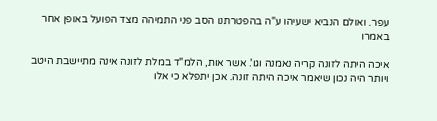עפר. ואולם הנביא ישעיהו ע"ה בהפטרתנו הסב פני התמיהה מצד הפועל באופן אחר באמרו

איכה היתה לזונה קריה נאמנה וגו'. אשר אות, הלמ"ד במלת לזונה אינה מתיישבת היטב ויותר היה נכון שיאמר איכה היתה זונה. אכן יתפלא כי אלו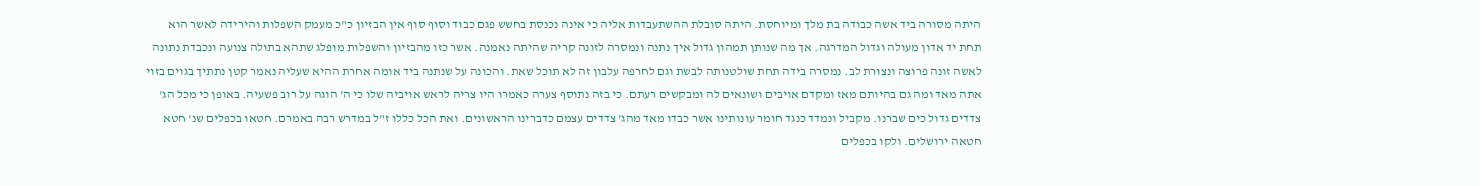היתה מסורה ביד אשה כבודה בת מלך ומיוחסת. היתה סובלת ההשתעבדות אליה כי אינה נכנסת בחשש פגם כבוד וסוף סוף אין הבזיון כ"כ מעמק השפלות והירידה לאשר הוא תחת יד אדון מעולה וגדול המדרגה. אך מה שנותן תמהון גדול איך נתנה ונמסרה לזונה קריה שהיתה נאמנה. אשר כזו מהבזיון והשפלות מופלג שתהא בתולה צנועה ונכבדת נתונה לאשה זונה פרוצה ונצורת לב. נמסרה בידה תחת שולטנותה לבשת וגם לחרפה עלבון זה לא תוכל שאת. והכונה על שנתנה ביד אומה אחרת ההיא שעליה נאמר קטן נתתיך בגוים בזוי אתה מאד ומה גם בהיותם מאז ומקדם אויבים ושונאים לה ומבקשים רעתם. כי בזה נתוסף צערה כאמרו היו צריה לראש אויביה שלו כי ה' הוגה על רוב פשעיה. באופן כי מכל הג' צדדים גדול כים שברנו. מקביל ונמדד כנגד חומר עונותינו אשר כבדו מאד מהג' צדדים עצמם כדברינו הראשונים. ואת הכל כללו ז"ל במדרש רבה באמרם. חטאו בכפלים שנ' חטא חטאה ירושלים. ולקו בכפלים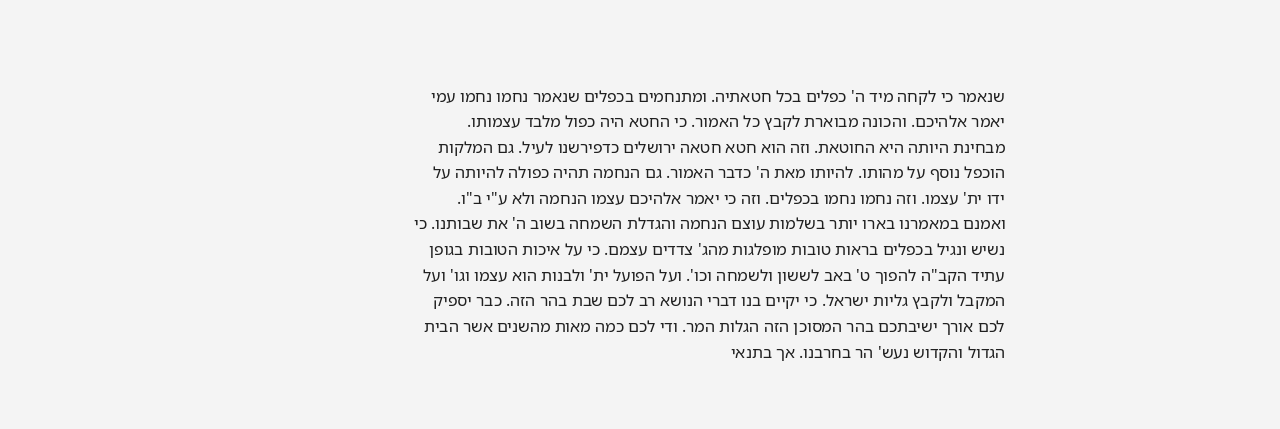שנאמר כי לקחה מיד ה' כפלים בכל חטאתיה. ומתנחמים בכפלים שנאמר נחמו נחמו עמי יאמר אלהיכם. והכונה מבוארת לקבץ כל האמור. כי החטא היה כפול מלבד עצמותו. מבחינת היותה היא החוטאת. וזה הוא חטא חטאה ירושלים כדפירשנו לעיל. גם המלקות הוכפל נוסף על מהותו. להיותו מאת ה' כדבר האמור. גם הנחמה תהיה כפולה להיותה על ידו ית' עצמו. וזה נחמו נחמו בכפלים. וזה כי יאמר אלהיכם עצמו הנחמה ולא ע"י ב"ו. ואמנם במאמרנו בארו יותר בשלמות עוצם הנחמה והגדלת השמחה בשוב ה' את שבותנו. כי נשיש ונגיל בכפלים בראות טובות מופלגות מהג' צדדים עצמם. כי על איכות הטובות בגופן עתיד הקב"ה להפוך ט' באב לששון ולשמחה וכו'. ועל הפועל ית' ולבנות הוא עצמו וגו' ועל המקבל ולקבץ גליות ישראל. כי יקיים בנו דברי הנושא רב לכם שבת בהר הזה. כבר יספיק לכם אורך ישיבתכם בהר המסוכן הזה הגלות המר. ודי לכם כמה מאות מהשנים אשר הבית הגדול והקדוש נעש' הר בחרבנו. אך בתנאי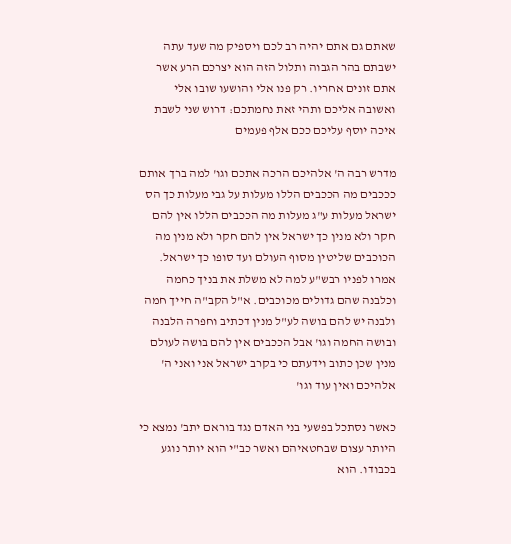שאתם גם אתם יהיה רב לכם ויספיק מה שעד עתה ישבתם בהר הגבוה ותלול הזה הוא יצרכם הרע אשר אתם זונים אחריו. רק פנו אלי והושעו שובו אלי ואשובה אליכם ותהי זאת נחמתכם: דרוש שני לשבת איכה יוסף עליכם ככם אלף פעמים

מדרש רבה ה' אלהיכם הרכה אתכם וגו' למה ברך אותם כככבים מה הככבים הללו מעלות על גבי מעלות כך הס ישראל מעלות ע"ג מעלות מה הככבים הללו אין להם חקר ולא מנין כך ישראל אין להם חקר ולא מנין מה הכוכבים שליטין מסוף העולם ועד סופו כך ישראל. אמרו לפניו רבש"ע למה לא משלת את בניך כחמה וכלבנה שהם גדולים מכוכבים. א"ל הקב"ה חייך חמה ולבנה יש להם בושה לע"ל מנין דכתיב וחפרה הלבנה ובושה החמה וגו' אבל הככבים אין להם בושה לעולם מנין שכן כתוב וידעתם כי בקרב ישראל אני ואני ה' אלהיכם ואין עוד וגו'

כאשר נסתכל בפשעי בני האדם נגד בוראם יתב' נמצא כי היותר עצום שבחטאיהם ואשר כב"י הוא יותר נוגע בכבודו. הוא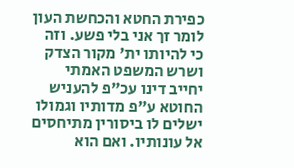כפירת החטא והכחשת העון לומר זך אני בלי פשע. וזה כי להיותו ית' מקור הצדק ושרש המשפט האמתי יחייב דינו עכ"פ להעניש החוטא ע"פ מדותיו וגמולו ישלים לו ביסורין מתיחסים אל עונותיו. ואם הוא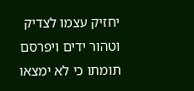יחזיק עצמו לצדיק וטהור ידים ויפרסם תומתו כי לא ימצאו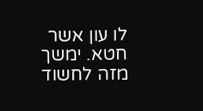לו עון אשר חטא. ימשך מזה לחשוד